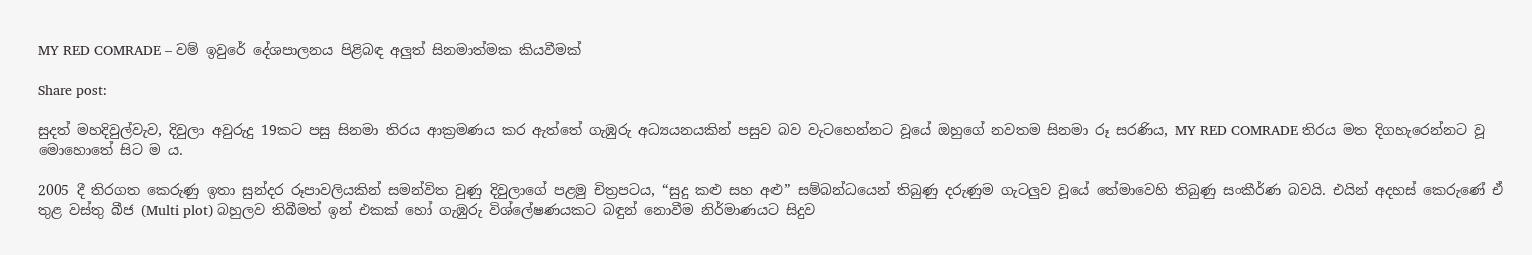MY RED COMRADE – වම් ඉවුරේ දේශපාලනය පිළිබඳ අලුත් සිනමාත්මක කියවීමක්

Share post:

සුදත් මහදිවුල්වැව, දිවුලා අවුරුදු 19කට පසු සිනමා තිරය ආක්‍රමණය කර ඇත්තේ ගැඹුරු අධ්‍යයනයකින් පසුව බව වැටහෙන්නට වූයේ ඔහුගේ නවතම සිනමා රූ සරණිය, MY RED COMRADE තිරය මත දිගහැරෙන්නට වූ මොහොතේ සිට ම ය.

2005 දී තිරගත කෙරුණු ඉතා සුන්දර රූපාවලියකින් සමන්විත වුණු දිවුලාගේ පළමු චිත්‍රපටය, “සුදු කළු සහ අළු” සම්බන්ධයෙන් තිබුණු දරුණුම ගැටලුව වූයේ තේමාවෙහි තිබුණු සංකීර්ණ බවයි. එයින් අදහස් කෙරුණේ ඒ තුළ වස්තු බීජ (Multi plot) බහුලව තිබීමත් ඉන් එකක් හෝ ගැඹුරු විශ්ලේෂණයකට බඳුන් නොවීම නිර්මාණයට සිදුව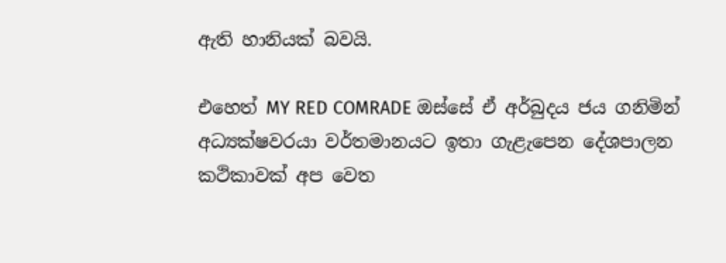ඇති හානියක් බවයි.

එහෙත් MY RED COMRADE ඔස්සේ ඒ අර්බුදය ජය ගනිමින් අධ්‍යක්ෂවරයා වර්තමානයට ඉතා ගැළැපෙන දේශපාලන කථිකාවක් අප වෙත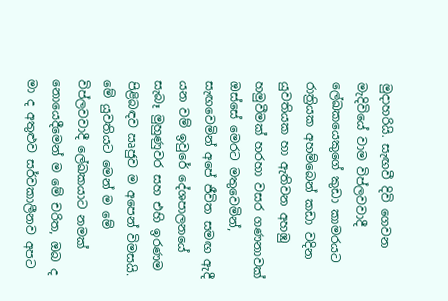මුදාහරියි. සැඟවී දිවි ගෙවන මැදිවියේ වාම විප්ලවවාදී ලේඛකයෙකුගේ කුඩා කාමරයට රාත්‍රියක අහම්බෙන් කඩා වදින යුවතියක හා ඇතිවන අහඹු හමුවීමක් හරහා වසර ගණනාවක් ඔස්සේ මෙරට මතුවෙමින්, සැඟවෙමින් අපේ ජීවිත සමඟ ඇදී යන වම් ඉවුරේ දේශපාලනයේ සැබෑ මුහුණුවර සහ එහි ඉරණම පිළිබඳව ඍජුව ම අපෙන් විමසයි. මේ යුවතියට මෙන් ම මේ විප්ලවවාදී ලේඛකයාට නමක් නොයෙදීමෙන් ම මේ චරිත, ඔබ ද මා ද අතුළුව සර්වකාලීනව අපට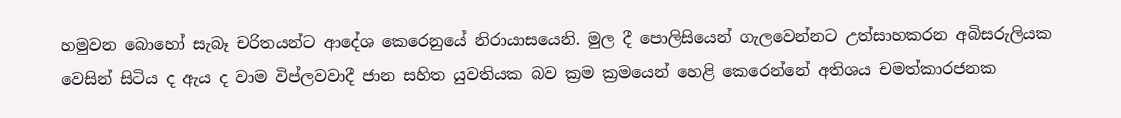හමුවන බොහෝ සැබෑ චරිතයන්ට ආදේශ කෙරෙනුයේ නිරායාසයෙනි. මුල දී පොලිසියෙන් ගැලවෙන්නට උත්සාහකරන අබිසරුලියක වෙසින් සිටිය ද ඇය ද වාම විප්ලවවාදී ජාන සහිත යුවතියක බව ක්‍රම ක්‍රමයෙන් හෙළි කෙරෙන්නේ අතිශය චමත්කාරජනක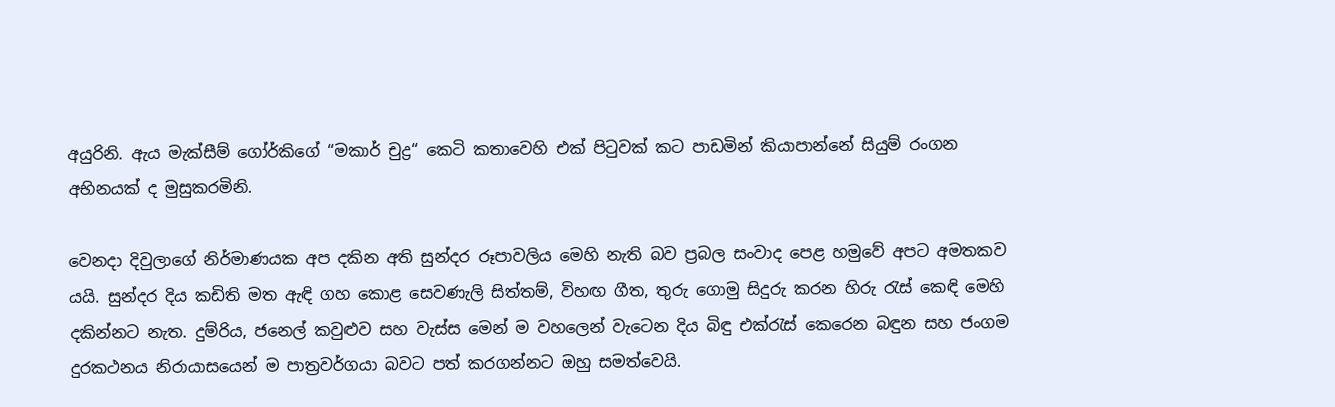අයුරිනි. ඇය මැක්සීම් ගෝර්කිගේ “මකාර් චුද්‍ර“ කෙටි කතාවෙහි එක් පිටුවක් කට පාඩමින් කියාපාන්නේ සියුම් රංගන අභිනයක් ද මුසුකරමිනි.

වෙනදා දිවුලාගේ නිර්මාණයක අප දකින අති සුන්දර රූපාවලිය මෙහි නැති බව ප්‍රබල සංවාද පෙළ හමුවේ අපට අමතකව යයි. සුන්දර දිය කඩිති මත ඇඳි ගහ කොළ සෙවණැලි සිත්තම්, විහඟ ගීත, තුරු ගොමු සිදුරු කරන හිරු රැස් කෙඳි මෙහි දකින්නට නැත. දුම්රිය, ජනෙල් කවුළුව සහ වැස්ස මෙන් ම වහලෙන් වැටෙන දිය බිඳු එක්රැස් කෙරෙන බඳුන සහ ජංගම දුරකථනය නිරායාසයෙන් ම පාත්‍රවර්ගයා බවට පත් කරගන්නට ඔහු සමත්වෙයි.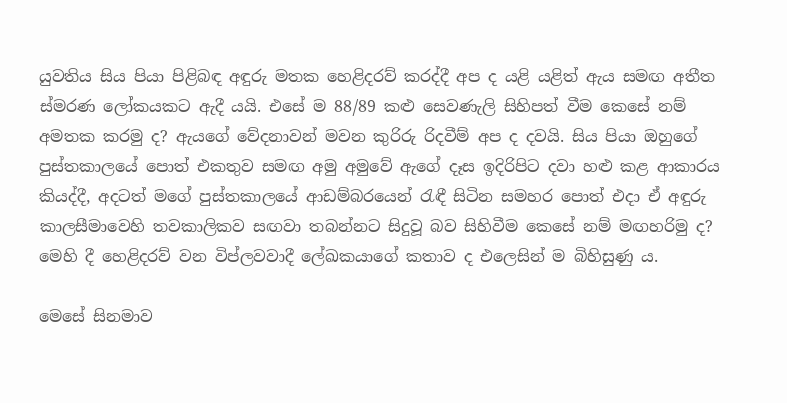යුවතිය සිය පියා පිළිබඳ අඳුරු මතක හෙළිදරව් කරද්දී අප ද යළි යළිත් ඇය සමඟ අතීත ස්මරණ ලෝකයකට ඇදී යයි. එසේ ම 88/89 කළු සෙවණැලි සිහිපත් වීම කෙසේ නම් අමතක කරමු ද? ඇයගේ වේදනාවන් මවන කුරිරු රිදවීම් අප ද දවයි. සිය පියා ඔහුගේ පුස්තකාලයේ පොත් එකතුව සමඟ අමු අමුවේ ඇගේ දෑස ඉදිරිපිට දවා හළු කළ ආකාරය කියද්දී, අදටත් මගේ පුස්තකාලයේ ආඩම්බරයෙන් රැඳී සිටින සමහර පොත් එදා ඒ අඳුරු කාලසීමාවෙහි තවකාලිකව සඟවා තබන්නට සිදුවූ බව සිහිවීම කෙසේ නම් මඟහරිමු ද? මෙහි දී හෙළිදරව් වන විප්ලවවාදී ලේඛකයාගේ කතාව ද එලෙසින් ම බිහිසුණු ය.

මෙසේ සිනමාව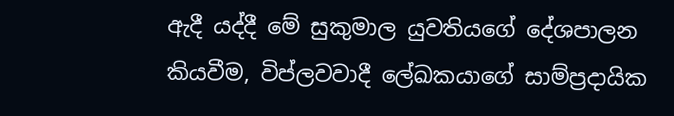ඇදී යද්දී මේ සුකුමාල යුවතියගේ දේශපාලන කියවීම, විප්ලවවාදී ලේඛකයාගේ සාම්ප්‍රදායික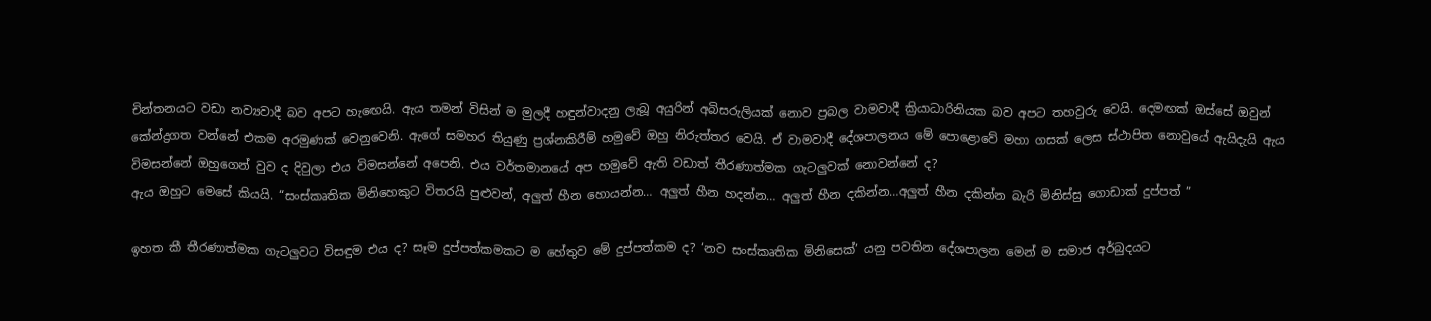චින්තනයට වඩා නව්‍යවාදී බව අපට හැඟෙයි. ඇය තමන් විසින් ම මුලදී හඳුන්වාදනු ලැබූ අයුරින් අබිසරුලියක් නොව ප්‍රබල වාමවාදී ක්‍රියාධාරිනියක බව අපට තහවුරු වෙයි. දෙමඟක් ඔස්සේ ඔවුන් කේන්ද්‍රගත වන්නේ එකම අරමුණක් වෙනුවෙනි. ඇගේ සමහර තියුණු ප්‍රශ්නකිරීම් හමුවේ ඔහු නිරුත්තර වෙයි. ඒ වාමවාදී දේශපාලනය මේ පොළොවේ මහා ගසක් ලෙස ස්ථාපිත නොවුයේ ඇයිදැයි ඇය විමසන්නේ ඔහුගෙන් වුව ද දිවුලා එය විමසන්නේ අපෙනි. එය වර්තමානයේ අප හමුවේ ඇති වඩාත් තීරණාත්මක ගැටලුවක් නොවන්නේ ද?
ඇය ඔහුට මෙසේ කියයි. “සංස්කෘතික මිනිහෙකුට විතරයි පුළුවන්, අලුත් හීන හොයන්න… අලුත් හීන හදන්න… අලුත් හීන දකින්න…අලුත් හීන දකින්න බැරි මිනිස්සු ගොඩාක් දුප්පත් ”

ඉහත කී තීරණාත්මක ගැටලුවට විසඳුම එය ද? සෑම දුප්පත්කමකට ම හේතුව මේ දුප්පත්කම ද? ‘නව සංස්කෘතික මිනිසෙක්’ යනු පවතින දේශපාලන මෙන් ම සමාජ අර්බුදයට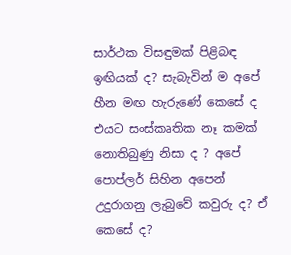සාර්ථක විසඳුමක් පිළිබඳ ඉඟියක් ද? සැබැවින් ම අපේ හීන මඟ හැරුණේ කෙසේ ද එයට සංස්කෘතික නෑ කමක් නොතිබුණු නිසා ද ? අපේ පොප්ලර් සිහින අපෙන් උදුරාගනු ලැබුවේ කවුරු ද? ඒ කෙසේ ද?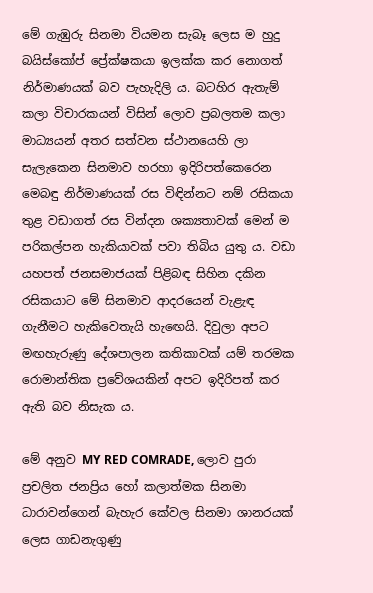මේ ගැඹුරු සිනමා වියමන සැබෑ ලෙස ම හුදු බයිස්කෝප් ප්‍රේක්ෂකයා ඉලක්ක කර නොගත් නිර්මාණයක් බව පැහැදිලි ය. බටහිර ඇතැම් කලා විචාරකයන් විසින් ලොව ප්‍රබලතම කලා මාධ්‍යයන් අතර සත්වන ස්ථානයෙහි ලා සැලැකෙන සිනමාව හරහා ඉදිරිපත්කෙරෙන මෙබඳු නිර්මාණයක් රස විඳින්නට නම් රසිකයා තුළ වඩාගත් රස වින්දන ශක්‍යතාවක් මෙන් ම පරිකල්පන හැකියාවක් පවා තිබිය යුතු ය. වඩා යහපත් ජනසමාජයක් පිළිබඳ සිහින දකින රසිකයාට මේ සිනමාව ආදරයෙන් වැළැඳ ගැනීමට හැකිවෙතැයි හැඟෙයි. දිවුලා අපට මඟහැරුණු දේශපාලන කතිකාවක් යම් තරමක රොමාන්තික ප්‍රවේශයකින් අපට ඉදිරිපත් කර ඇති බව නිසැක ය.

මේ අනුව MY RED COMRADE, ලොව පුරා ප්‍රචලිත ජනප්‍රිය හෝ කලාත්මක සිනමා ධාරාවන්ගෙන් බැහැර කේවල සිනමා ශානරයක් ලෙස ගාඩනැගුණු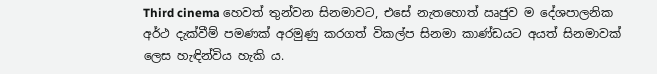Third cinema හෙවත් තුන්වන සිනමාවට, එසේ නැතහොත් ඍජුව ම දේශපාලනික අර්ථ දැක්වීම් පමණක් අරමුණු කරගත් විකල්ප සිනමා කාණ්ඩයට අයත් සිනමාවක් ලෙස හැඳින්විය හැකි ය.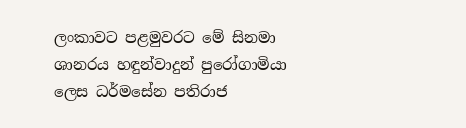ලංකාවට පළමුවරට මේ සිනමා ශානරය හඳුන්වාදුන් පුරෝගාමියා ලෙස ධර්මසේන පතිරාජ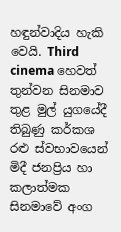හඳුන්වාදිය හැකි වෙයි. Third cinema හෙවත් තුන්වන සිනමාව තුළ මුල් යුගයේදී තිබුණු කර්කශ රළු ස්වභාවයෙන් මිදී ජනප්‍රිය හා කලාත්මක සිනමාවේ අංග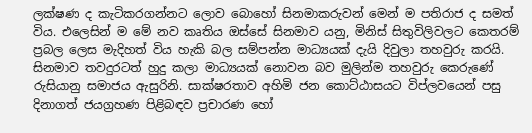ලක්ෂණ ද කැටිකරගන්නට ලොව බොහෝ සිනමාකරුවන් මෙන් ම පතිරාජ ද සමත් විය. එලෙසින් ම මේ නව කෘතිය ඔස්සේ සිනමාව යනු, මිනිස් සිතුවිලිවලට කෙතරම් ප්‍රබල ලෙස මැදිහත් විය හැකි බල සම්පන්න මාධ්‍යයක් දැයි දිවුලා තහවුරු කරයි. සිනමාව තවදුරටත් හුදු කලා මාධ්‍යයක් නොවන බව මුලින්ම තහවුරු කෙරුණේ රුසියානු සමාජය ඇසුරිනි. සාක්ෂරතාව අහිමි ජන කොට්ඨාසයට විප්ලවයෙන් පසු දිනාගත් ජයග්‍රහණ පිළිබඳව ප්‍රචාරණ හෝ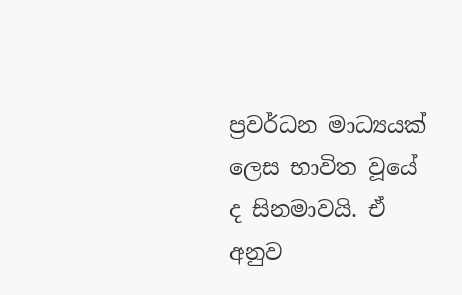ප්‍රවර්ධන මාධ්‍යයක් ලෙස භාවිත වූයේ ද සිනමාවයි. ඒ අනුව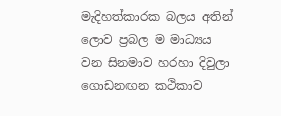මැදිහත්කාරක බලය අතින් ලොව ප්‍රබල ම මාධ්‍යය වන සිනමාව හරහා දිවුලා ගොඩනඟන කථිකාව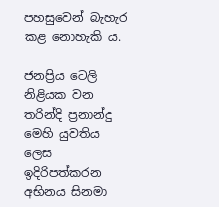පහසුවෙන් බැහැර කළ නොහැකි ය.

ජනප්‍රිය ටෙලි නිළියක වන තරින්දි ප්‍රනාන්දු මෙහි යුවතිය ලෙස ඉදිරිපත්කරන අභිනය සිනමා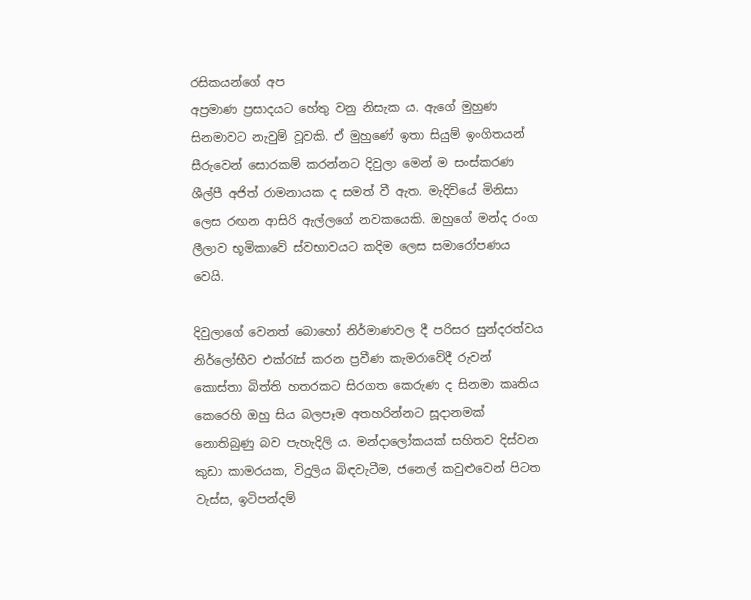රසිකයන්ගේ අප
අප්‍රමාණ ප්‍රසාදයට හේතු වනු නිසැක ය. ඇගේ මුහුණ සිනමාවට නැවුම් වූවකි. ඒ මුහුණේ ඉතා සියුම් ඉංගිතයන් සීරුවෙන් සොරකම් කරන්නට දිවුලා මෙන් ම සංස්කරණ ශීල්පී අජිත් රාමනායක ද සමත් වී ඇත. මැදිවියේ මිනිසා ලෙස රඟන ආසිරි ඇල්ලගේ නවකයෙකි. ඔහුගේ මන්ද රංග ලීලාව භූමිකාවේ ස්වභාවයට කදිම ලෙස සමාරෝපණය වෙයි.

දිවුලාගේ වෙනත් බොහෝ නිර්මාණවල දී පරිසර සුන්දරත්වය නිර්ලෝභීව එක්රැස් කරන ප්‍රවීණ කැමරාවේදී රුවන් කොස්තා බිත්ති හතරකට සිරගත කෙරුණ ද සිනමා කෘතිය කෙරෙහි ඔහු සිය බලපෑම අතහරින්නට සූදානමක් නොතිබුණු බව පැහැදිලි ය. මන්දාලෝකයක් සහිතව දිස්වන කුඩා කාමරයක, විදුලිය බිඳවැටීම, ජනෙල් කවුළුවෙන් පිටත වැස්ස, ඉටිපන්දම්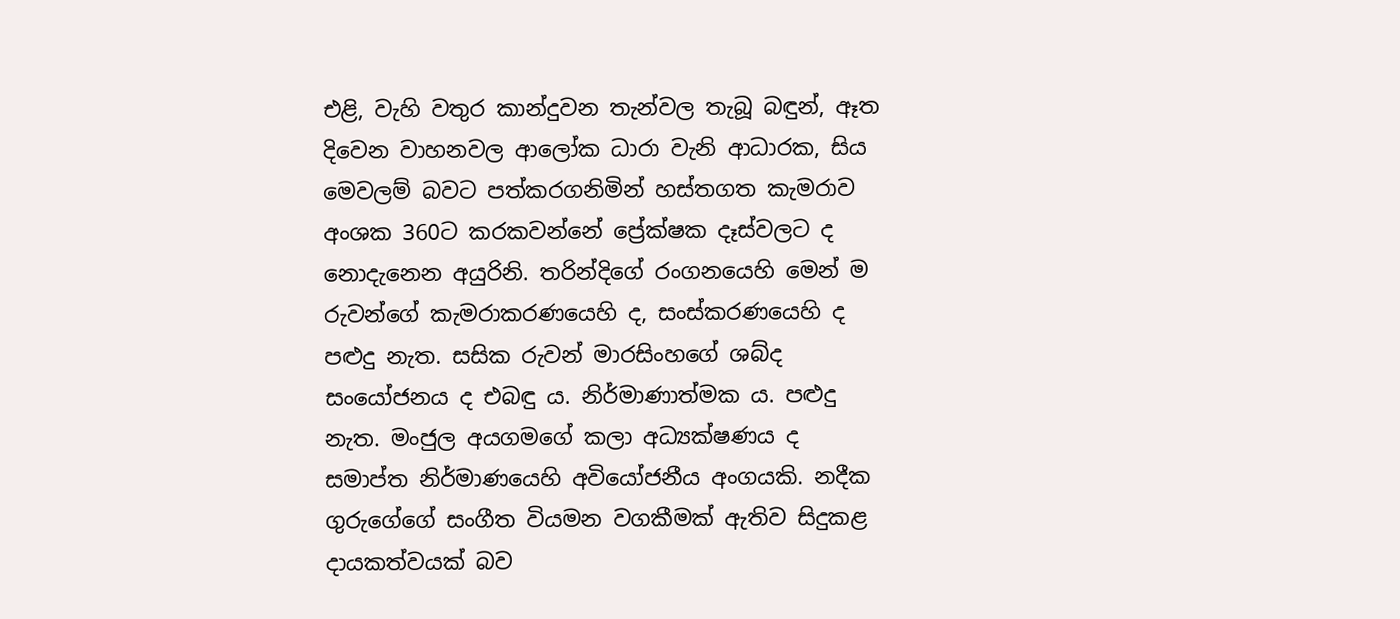එළි, වැහි වතුර කාන්දුවන තැන්වල තැබූ බඳුන්, ඈත දිවෙන වාහනවල ආලෝක ධාරා වැනි ආධාරක, සිය මෙවලම් බවට පත්කරගනිමින් හස්තගත කැමරාව අංශක 360ට කරකවන්නේ ප්‍රේක්ෂක දෑස්වලට ද නොදැනෙන අයුරිනි. තරින්දිගේ රංගනයෙහි මෙන් ම රුවන්ගේ කැමරාකරණයෙහි ද, සංස්කරණයෙහි ද පළුදු නැත. සසික රුවන් මාරසිංහගේ ශබ්ද සංයෝජනය ද එබඳු ය. නිර්මාණාත්මක ය. පළුදු නැත. මංජුල අයගමගේ කලා අධ්‍යක්ෂණය ද සමාප්ත නිර්මාණයෙහි අවියෝජනීය අංගයකි. නදීක ගුරුගේගේ සංගීත වියමන වගකීමක් ඇතිව සිදුකළ දායකත්වයක් බව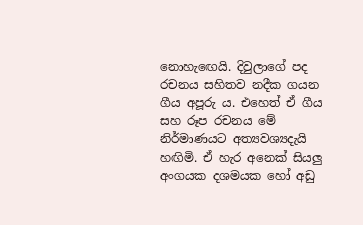නොහැඟෙයි. දිවුලාගේ පද රචනය සහිතව නදීක ගයන ගීය අපූරු ය. එහෙත් ඒ ගීය සහ රූප රචනය මේ නිර්මාණයට අත්‍යවශ්‍යදැයි හඟිමි. ඒ හැර අනෙක් සියලු අංගයක දශමයක හෝ අඩු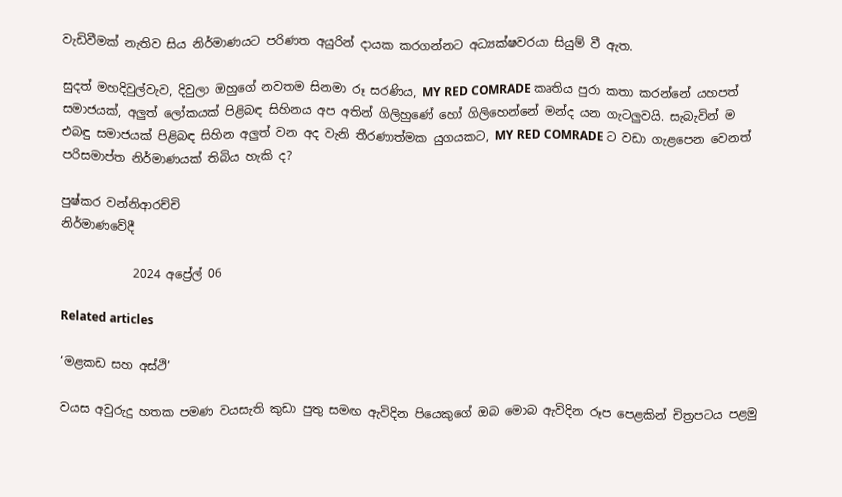වැඩිවීමක් නැතිව සිය නිර්මාණයට පරිණත අයුරින් දායක කරගන්නට අධ්‍යක්ෂවරයා සියුම් වී ඇත.

සුදත් මහදිවුල්වැව, දිවුලා ඔහුගේ නවතම සිනමා රූ සරණිය, MY RED COMRADE කෘතිය පුරා කතා කරන්නේ යහපත් සමාජයක්, අලුත් ලෝකයක් පිළිබඳ සිහිනය අප අතින් ගිලිහුණේ හෝ ගිලිහෙන්නේ මන්ද යන ගැටලුවයි. සැබැවින් ම එබඳු සමාජයක් පිළිබඳ සිහින අලුත් වන අද වැනි තීරණාත්මක යුගයකට, MY RED COMRADE ට වඩා ගැළපෙන වෙනත් පරිසමාප්ත නිර්මාණයක් තිබිය හැකි ද?

පුෂ්කර වන්නිආරච්චි
නිර්මාණවේදී

            2024 අප්‍රේල් 06

Related articles

‘මළකඩ සහ අස්ථි’

වයස අවුරුදු හතක පමණ වයසැති කුඩා පුතු සමඟ ඇවිදින පියෙකුගේ ඔබ මොබ ඇවිදින රූප පෙළකින් චිත්‍රපටය පළමු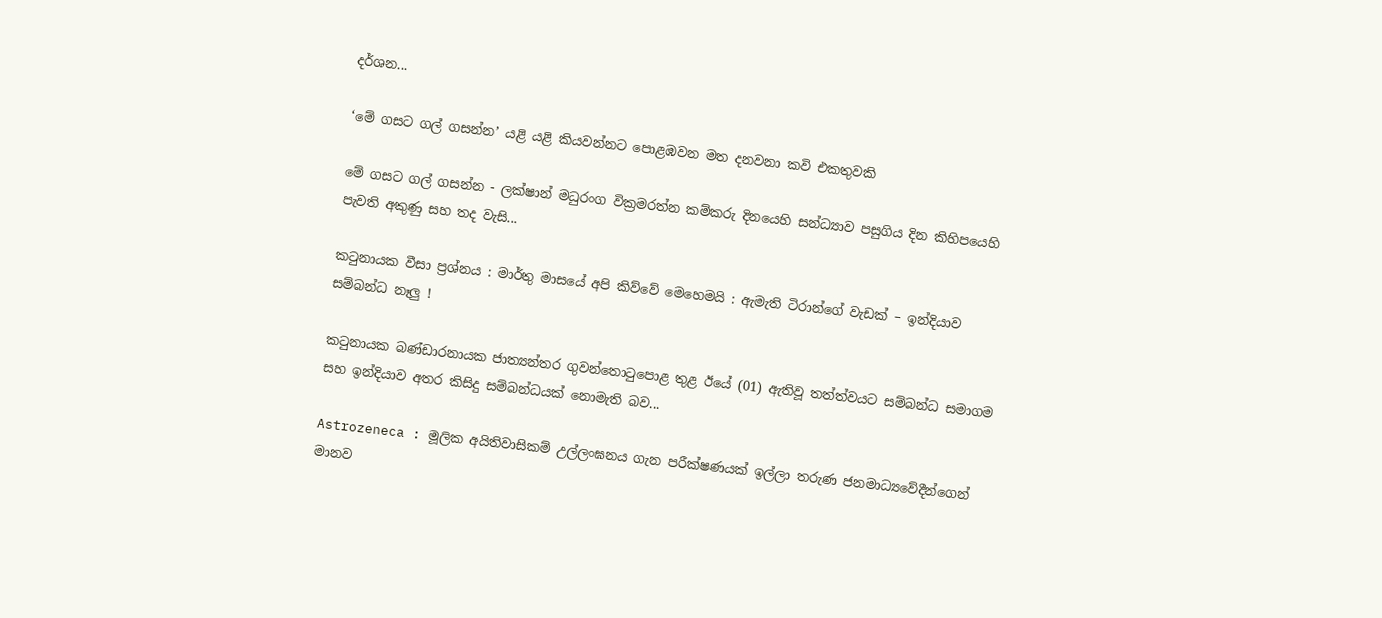දර්ශන...

‘මේ ගසට ගල් ගසන්න’ යළි යළි කියවන්නට පොළඹවන මත දනවනා කවි එකතුවකි

මේ ගසට ගල් ගසන්න - ලක්ෂාන් මධුරංග වික්‍රමරත්න කම්කරු දිනයෙහි සන්ධ්‍යාව පසුගිය දින කිහිපයෙහි පැවති අකුණු සහ තද වැසි...

කටුනායක වීසා ප්‍රශ්නය : මාර්තු මාසයේ අපි කිව්වේ මෙහෙමයි : ඇමැති ටිරාන්ගේ වැඩක් – ඉන්දියාව සම්බන්ධ නෑලු !

කටුනායක බණ්ඩාරනායක ජාත්‍යන්තර ගුවන්තොටුපොළ තුළ ඊයේ (01) ඇතිවූ තත්ත්වයට සම්බන්ධ සමාගම සහ ඉන්දියාව අතර කිසිදු සම්බන්ධයක් නොමැති බව...

Astrozeneca : මූලික අයිතිවාසිකම් උල්ලංඝනය ගැන පරීක්ෂණයක් ඉල්ලා තරුණ ජනමාධ්‍යවේදීන්ගෙන් මානව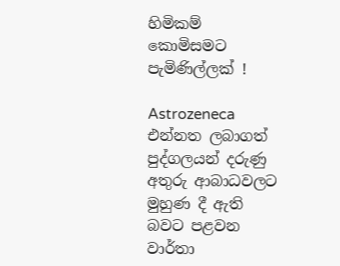හිමිකම් කොමිසමට පැමිණිල්ලක් !

Astrozeneca එන්නත ලබාගත් පුද්ගලයන් දරුණු අතුරු ආබාධවලට මුහුණ දී ඇති බවට පළවන වාර්තා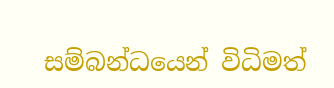සම්බන්ධයෙන් විධිමත්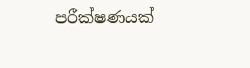පරීක්ෂණයක්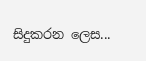සිදුකරන ලෙස...